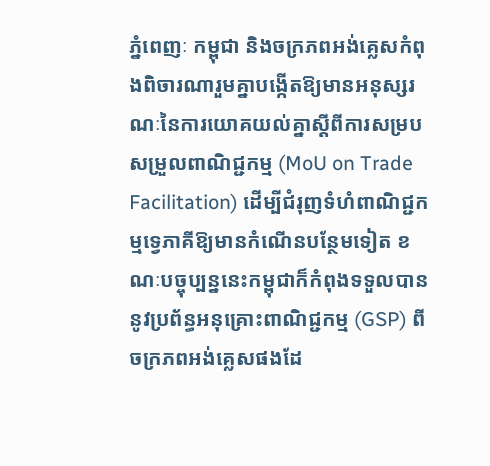ភ្នំពេញៈ កម្ពុជា និងចក្រភពអង់គ្លេសកំពុងពិចារណារួមគ្នាបង្កើតឱ្យមានអនុស្សរណៈនៃការយោគយល់គ្នាស្តីពីការសម្របសម្រួលពាណិជ្ជកម្ម (MoU on Trade Facilitation) ដើម្បីជំរុញទំហំពាណិជ្ជកម្មទ្វេភាគីឱ្យមានកំណើនបន្ថែមទៀត ខណៈបច្ចុប្បន្ននេះកម្ពុជាក៏កំពុងទទួលបាននូវប្រព័ន្ធអនុគ្រោះពាណិជ្ជកម្ម (GSP) ពីចក្រភពអង់គ្លេសផងដែ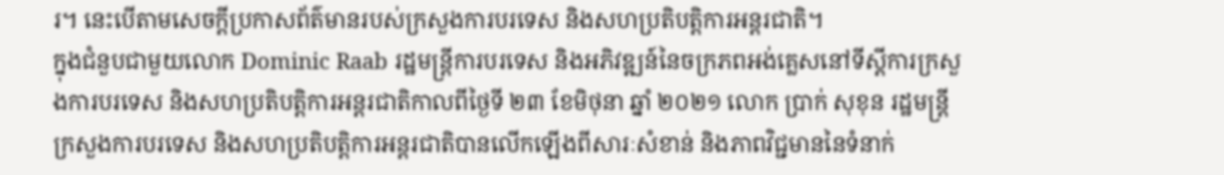រ។ នេះបើតាមសេចក្តីប្រកាសព័ត៌មានរបស់ក្រសួងការបរទេស និងសហប្រតិបត្តិការអន្តរជាតិ។
ក្នុងជំនួបជាមួយលោក Dominic Raab រដ្ឋមន្ត្រីការបរទេស និងអភិវឌ្ឍន៍នៃចក្រភពអង់គ្លេសនៅទីស្តីការក្រសួងការបរទេស និងសហប្រតិបត្តិការអន្តរជាតិកាលពីថ្ងៃទី ២៣ ខែមិថុនា ឆ្នាំ ២០២១ លោក ប្រាក់ សុខុន រដ្ឋមន្ត្រីក្រសួងការបរទេស និងសហប្រតិបត្តិការអន្តរជាតិបានលើកឡើងពីសារៈសំខាន់ និងភាពវិជ្ជមាននៃទំនាក់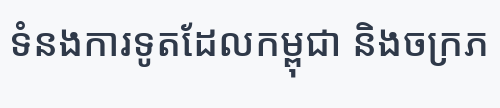ទំនងការទូតដែលកម្ពុជា និងចក្រភ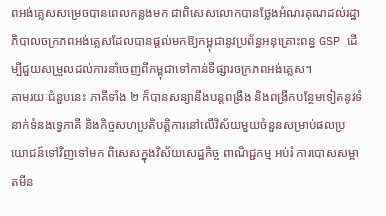ពអង់គ្លេសសម្រេចបានពេលកន្លងមក ជាពិសេសលោកបានថ្លែងអំណរគុណដល់រដ្ឋាភិបាលចក្រភពអង់គ្លេសដែលបានផ្តល់មកឱ្យកម្ពុជានូវប្រព័ន្ធអនុគ្រោះពន្ធ GSP ដើម្បីជួយសម្រួលដល់ការនាំចេញពីកម្ពុជាទៅកាន់ទីផ្សារចក្រភពអង់គ្លេស។
តាមរយៈជំនួបនេះ ភាគីទាំង ២ ក៏បានសន្យានឹងបន្តពង្រឹង និងពង្រីកបន្ថែមទៀតនូវទំនាក់ទំនងទ្វេភាគី និងកិច្ចសហប្រតិបត្តិការនៅលើវិស័យមួយចំនួនសម្រាប់ផលប្រយោជន៍ទៅវិញទៅមក ពិសេសក្នុងវិស័យសេដ្ឋកិច្ច ពាណិជ្ជកម្ម អប់រំ ការបោសសម្អាតមីន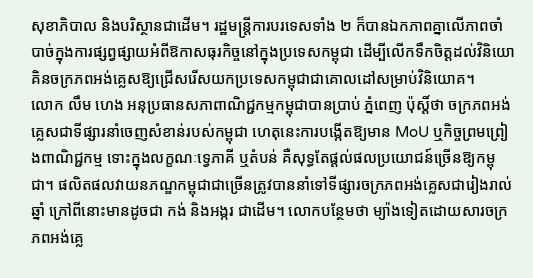សុខាភិបាល និងបរិស្ថានជាដើម។ រដ្ឋមន្ត្រីការបរទេសទាំង ២ ក៏បានឯកភាពគ្នាលើភាពចាំបាច់ក្នុងការផ្សព្វផ្សាយអំពីឱកាសធុរកិច្ចនៅក្នុងប្រទេសកម្ពុជា ដើម្បីលើកទឹកចិត្តដល់វិនិយោគិនចក្រភពអង់គ្លេសឱ្យជ្រើសរើសយកប្រទេសកម្ពុជាជាគោលដៅសម្រាប់វិនិយោគ។
លោក លឹម ហេង អនុប្រធានសភាពាណិជ្ជកម្មកម្ពុជាបានប្រាប់ ភ្នំពេញ ប៉ុស្តិ៍ថា ចក្រភពអង់គ្លេសជាទីផ្សារនាំចេញសំខាន់របស់កម្ពុជា ហេតុនេះការបង្កើតឱ្យមាន MoU ឬកិច្ចព្រមព្រៀងពាណិជ្ជកម្ម ទោះក្នុងលក្ខណៈទ្វេភាគី ឬតំបន់ គឺសុទ្ធតែផ្តល់ផលប្រយោជន៍ច្រើនឱ្យកម្ពុជា។ ផលិតផលវាយនភណ្ឌកម្ពុជាជាច្រើនត្រូវបាននាំទៅទីផ្សារចក្រភពអង់គ្លេសជារៀងរាល់ឆ្នាំ ក្រៅពីនោះមានដូចជា កង់ និងអង្ករ ជាដើម។ លោកបន្ថែមថា ម្យ៉ាងទៀតដោយសារចក្រភពអង់គ្លេ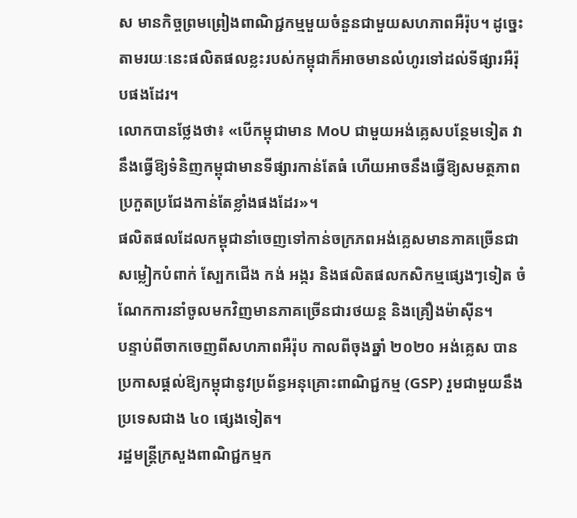ស មានកិច្ចព្រមព្រៀងពាណិជ្ជកម្មមួយចំនួនជាមួយសហភាពអឺរ៉ុប។ ដូច្នេះតាមរយៈនេះផលិតផលខ្លះរបស់កម្ពុជាក៏អាចមានលំហូរទៅដល់ទីផ្សារអឺរ៉ុបផងដែរ។
លោកបានថ្លែងថា៖ «បើកម្ពុជាមាន MoU ជាមួយអង់គ្លេសបន្ថែមទៀត វានឹងធ្វើឱ្យទំនិញកម្ពុជាមានទីផ្សារកាន់តែធំ ហើយអាចនឹងធ្វើឱ្យសមត្ថភាពប្រកួតប្រជែងកាន់តែខ្លាំងផងដែរ»។
ផលិតផលដែលកម្ពុជានាំចេញទៅកាន់ចក្រភពអង់គ្លេសមានភាគច្រើនជាសម្លៀកបំពាក់ ស្បែកជើង កង់ អង្ករ និងផលិតផលកសិកម្មផ្សេងៗទៀត ចំណែកការនាំចូលមកវិញមានភាគច្រើនជារថយន្ត និងគ្រឿងម៉ាស៊ីន។
បន្ទាប់ពីចាកចេញពីសហភាពអឺរ៉ុប កាលពីចុងឆ្នាំ ២០២០ អង់គ្លេស បានប្រកាសផ្តល់ឱ្យកម្ពុជានូវប្រព័ន្ធអនុគ្រោះពាណិជ្ជកម្ម (GSP) រួមជាមួយនឹងប្រទេសជាង ៤០ ផ្សេងទៀត។
រដ្ឋមន្ត្រីក្រសួងពាណិជ្ជកម្មក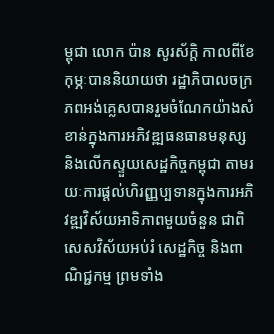ម្ពុជា លោក ប៉ាន សូរស័ក្តិ កាលពីខែកុម្ភៈបាននិយាយថា រដ្ឋាភិបាលចក្រភពអង់គ្លេសបានរួមចំណែកយ៉ាងសំខាន់ក្នុងការអភិវឌ្ឍធនធានមនុស្ស និងលើកស្ទួយសេដ្ឋកិច្ចកម្ពុជា តាមរយៈការផ្តល់ហិរញ្ញប្បទានក្នុងការអភិវឌ្ឍវិស័យអាទិភាពមួយចំនួន ជាពិសេសវិស័យអប់រំ សេដ្ឋកិច្ច និងពាណិជ្ជកម្ម ព្រមទាំង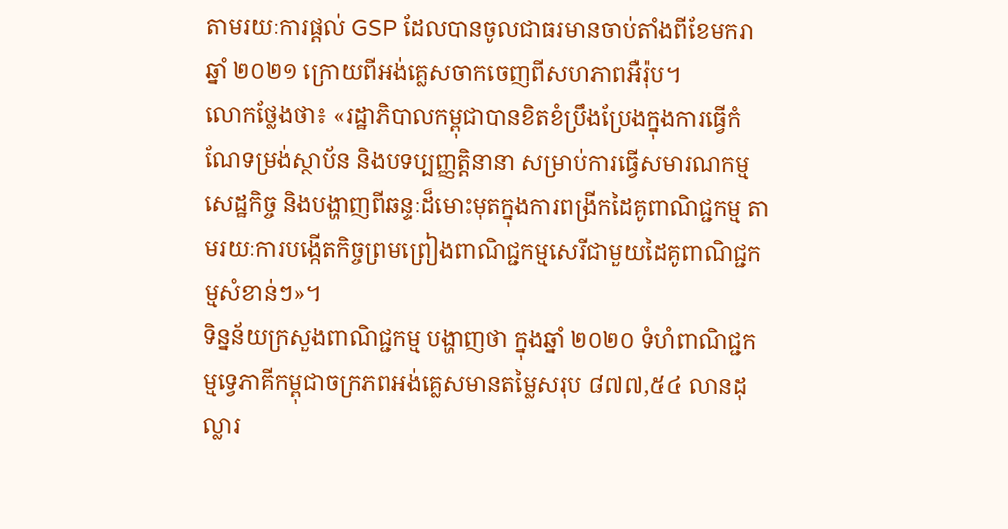តាមរយៈការផ្តល់ GSP ដែលបានចូលជាធរមានចាប់តាំងពីខែមករា ឆ្នាំ ២០២១ ក្រោយពីអង់គ្លេសចាកចេញពីសហភាពអឺរ៉ុប។
លោកថ្លែងថា៖ «រដ្ឋាភិបាលកម្ពុជាបានខិតខំប្រឹងប្រែងក្នុងការធ្វើកំណែទម្រង់ស្ថាប័ន និងបទប្បញ្ញត្តិនានា សម្រាប់ការធ្វើសមារណកម្មសេដ្ឋកិច្ច និងបង្ហាញពីឆន្ទៈដ៏មោះមុតក្នុងការពង្រីកដៃគូពាណិជ្ជកម្ម តាមរយៈការបង្កើតកិច្ចព្រមព្រៀងពាណិជ្ជកម្មសេរីជាមួយដៃគូពាណិជ្ជកម្មសំខាន់ៗ»។
ទិន្នន័យក្រសួងពាណិជ្ជកម្ម បង្ហាញថា ក្នុងឆ្នាំ ២០២០ ទំហំពាណិជ្ជកម្មទ្វេភាគីកម្ពុជាចក្រភពអង់គ្លេសមានតម្លៃសរុប ៨៧៧,៥៤ លានដុល្លារ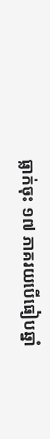ធ្លាក់ចុះ ១៧ ភាគរយបើធៀបឆ្នាំ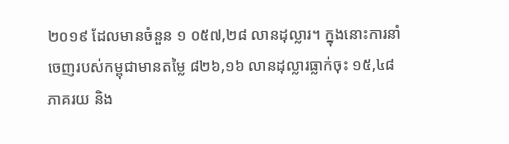២០១៩ ដែលមានចំនួន ១ ០៥៧,២៨ លានដុល្លារ។ ក្នុងនោះការនាំចេញរបស់កម្ពុជាមានតម្លៃ ៨២៦,១៦ លានដុល្លារធ្លាក់ចុះ ១៥,៤៨ ភាគរយ និង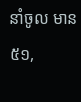នាំចូល មាន ៥១,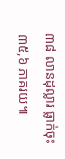៣៨ លានដុល្លារ ធ្លាក់ចុះ ៣៥,៦ ភាគរយ៕